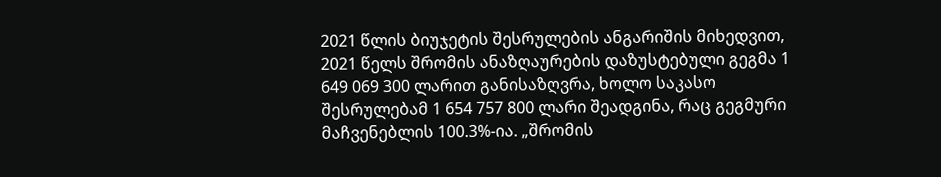2021 წლის ბიუჯეტის შესრულების ანგარიშის მიხედვით, 2021 წელს შრომის ანაზღაურების დაზუსტებული გეგმა 1 649 069 300 ლარით განისაზღვრა, ხოლო საკასო შესრულებამ 1 654 757 800 ლარი შეადგინა, რაც გეგმური მაჩვენებლის 100.3%-ია. „შრომის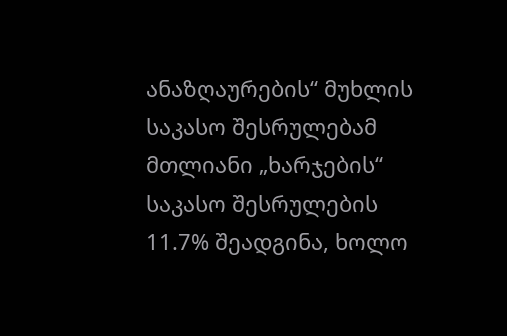ანაზღაურების“ მუხლის საკასო შესრულებამ მთლიანი „ხარჯების“ საკასო შესრულების 11.7% შეადგინა, ხოლო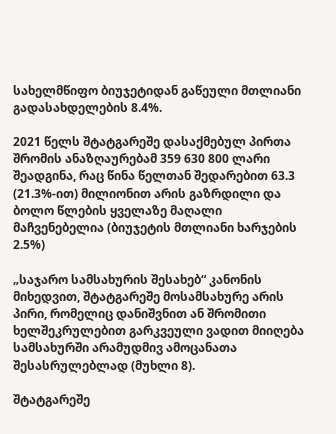სახელმწიფო ბიუჯეტიდან გაწეული მთლიანი გადასახდელების 8.4%.

2021 წელს შტატგარეშე დასაქმებულ პირთა შრომის ანაზღაურებამ 359 630 800 ლარი შეადგინა, რაც წინა წელთან შედარებით 63.3 (21.3%-ით) მილიონით არის გაზრდილი და ბოლო წლების ყველაზე მაღალი მაჩვენებელია (ბიუჯეტის მთლიანი ხარჯების 2.5%)

„საჯარო სამსახურის შესახებ“ კანონის მიხედვით, შტატგარეშე მოსამსახურე არის პირი, რომელიც დანიშვნით ან შრომითი ხელშეკრულებით გარკვეული ვადით მიიღება სამსახურში არამუდმივ ამოცანათა შესასრულებლად (მუხლი 8).

შტატგარეშე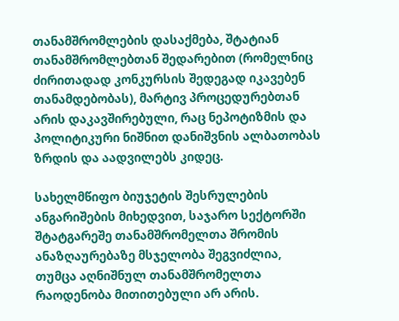თანამშრომლების დასაქმება, შტატიან თანამშრომლებთან შედარებით (რომელნიც ძირითადად კონკურსის შედეგად იკავებენ თანამდებობას), მარტივ პროცედურებთან არის დაკავშირებული, რაც ნეპოტიზმის და პოლიტიკური ნიშნით დანიშვნის ალბათობას ზრდის და აადვილებს კიდეც.

სახელმწიფო ბიუჯეტის შესრულების ანგარიშების მიხედვით, საჯარო სექტორში შტატგარეშე თანამშრომელთა შრომის ანაზღაურებაზე მსჯელობა შეგვიძლია, თუმცა აღნიშნულ თანამშრომელთა რაოდენობა მითითებული არ არის.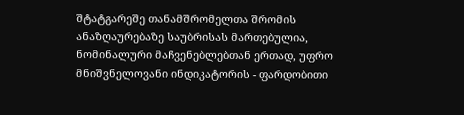შტატგარეშე თანამშრომელთა შრომის ანაზღაურებაზე საუბრისას მართებულია, ნომინალური მაჩვენებლებთან ერთად, უფრო მნიშვნელოვანი ინდიკატორის - ფარდობითი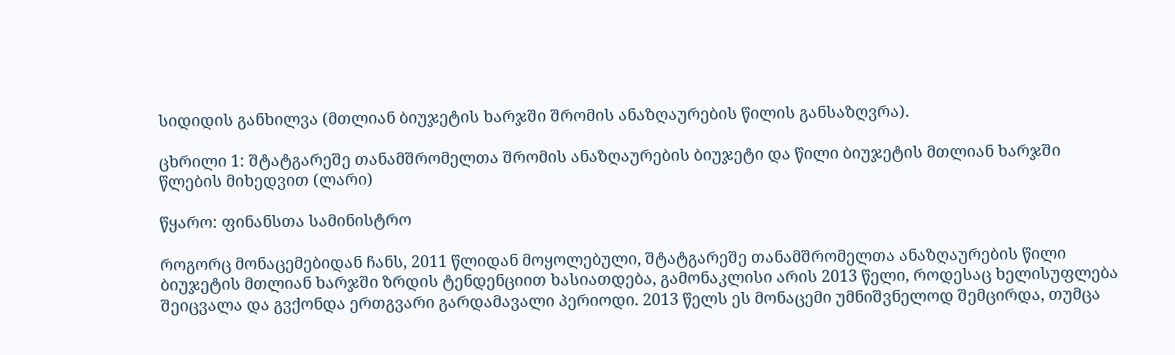სიდიდის განხილვა (მთლიან ბიუჯეტის ხარჯში შრომის ანაზღაურების წილის განსაზღვრა).

ცხრილი 1: შტატგარეშე თანამშრომელთა შრომის ანაზღაურების ბიუჯეტი და წილი ბიუჯეტის მთლიან ხარჯში წლების მიხედვით (ლარი)

წყარო: ფინანსთა სამინისტრო

როგორც მონაცემებიდან ჩანს, 2011 წლიდან მოყოლებული, შტატგარეშე თანამშრომელთა ანაზღაურების წილი ბიუჯეტის მთლიან ხარჯში ზრდის ტენდენციით ხასიათდება, გამონაკლისი არის 2013 წელი, როდესაც ხელისუფლება შეიცვალა და გვქონდა ერთგვარი გარდამავალი პერიოდი. 2013 წელს ეს მონაცემი უმნიშვნელოდ შემცირდა, თუმცა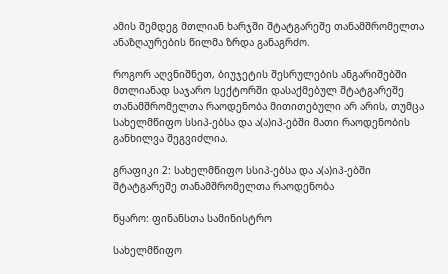ამის შემდეგ მთლიან ხარჯში შტატგარეშე თანამშრომელთა ანაზღაურების წილმა ზრდა განაგრძო.

როგორ აღვნიშნეთ, ბიუჯეტის შესრულების ანგარიშებში მთლიანად საჯარო სექტორში დასაქმებულ შტატგარეშე თანამშრომელთა რაოდენობა მითითებული არ არის, თუმცა სახელმწიფო სსიპ-ებსა და ა(ა)იპ-ებში მათი რაოდენობის განხილვა შეგვიძლია.

გრაფიკი 2: სახელმწიფო სსიპ-ებსა და ა(ა)იპ-ებში შტატგარეშე თანამშრომელთა რაოდენობა

წყარო: ფინანსთა სამინისტრო

სახელმწიფო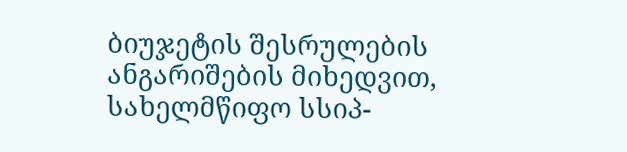ბიუჯეტის შესრულების ანგარიშების მიხედვით, სახელმწიფო სსიპ-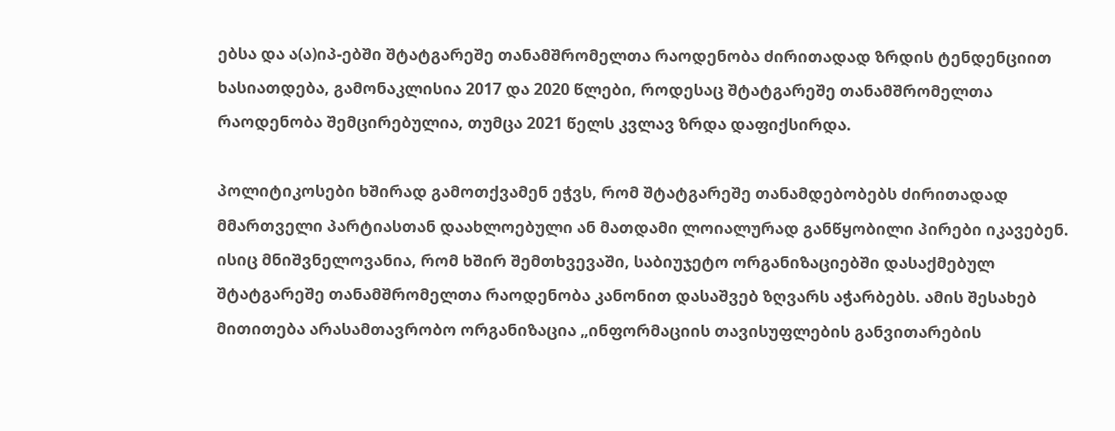ებსა და ა(ა)იპ-ებში შტატგარეშე თანამშრომელთა რაოდენობა ძირითადად ზრდის ტენდენციით ხასიათდება, გამონაკლისია 2017 და 2020 წლები, როდესაც შტატგარეშე თანამშრომელთა რაოდენობა შემცირებულია, თუმცა 2021 წელს კვლავ ზრდა დაფიქსირდა.

პოლიტიკოსები ხშირად გამოთქვამენ ეჭვს, რომ შტატგარეშე თანამდებობებს ძირითადად მმართველი პარტიასთან დაახლოებული ან მათდამი ლოიალურად განწყობილი პირები იკავებენ. ისიც მნიშვნელოვანია, რომ ხშირ შემთხვევაში, საბიუჯეტო ორგანიზაციებში დასაქმებულ შტატგარეშე თანამშრომელთა რაოდენობა კანონით დასაშვებ ზღვარს აჭარბებს. ამის შესახებ მითითება არასამთავრობო ორგანიზაცია „ინფორმაციის თავისუფლების განვითარების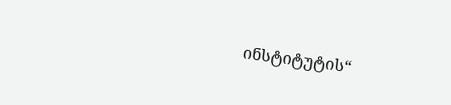ინსტიტუტის“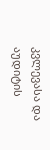კვლევასა და აუდიტის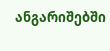ანგარიშებში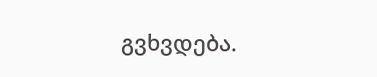გვხვდება.